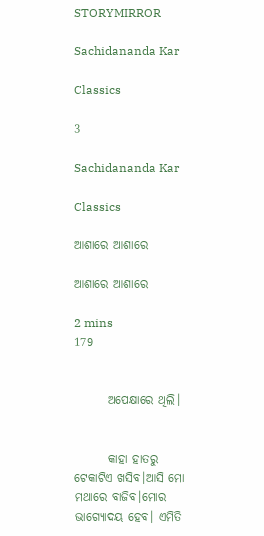STORYMIRROR

Sachidananda Kar

Classics

3

Sachidananda Kar

Classics

ଆଶାରେ ଆଶାରେ

ଆଶାରେ ଆଶାରେ

2 mins
179


       ଅପେକ୍ଷାରେ ଥିଲି।


       କାହା ହାତରୁ ଟେକାଟିଏ ଖସିବ।ଆସି ମୋ ମଥାରେ ବାଜିବ।ମୋର ଭାଗ୍ୟୋଦୟ ହେବ। ଏମିତି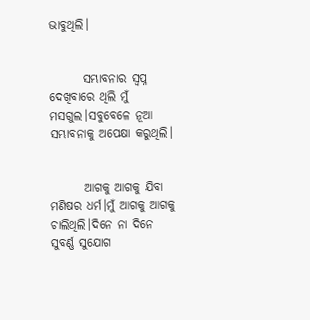ଭାବୁଥିଲି।


       ସମ୍ଭାବନାର ସ୍ବପ୍ନ ଦେଖିବାରେ ଥିଲି ମୁଁ ମସଗୁଲ।ସବୁବେଳେ ନୂଆ ସମ୍ଭାବନାକୁ ଅପେକ୍ଷା କରୁଥିଲି।


       ଆଗକୁ ଆଗକୁ ଯିବା ମଣିଷର ଧର୍ମ।ମୁଁ ଆଗକୁ ଆଗକୁ ଚାଲିଥିଲି।ଦିନେ ନା ଦିନେ ସୁବର୍ଣ୍ଣ ସୁଯୋଗ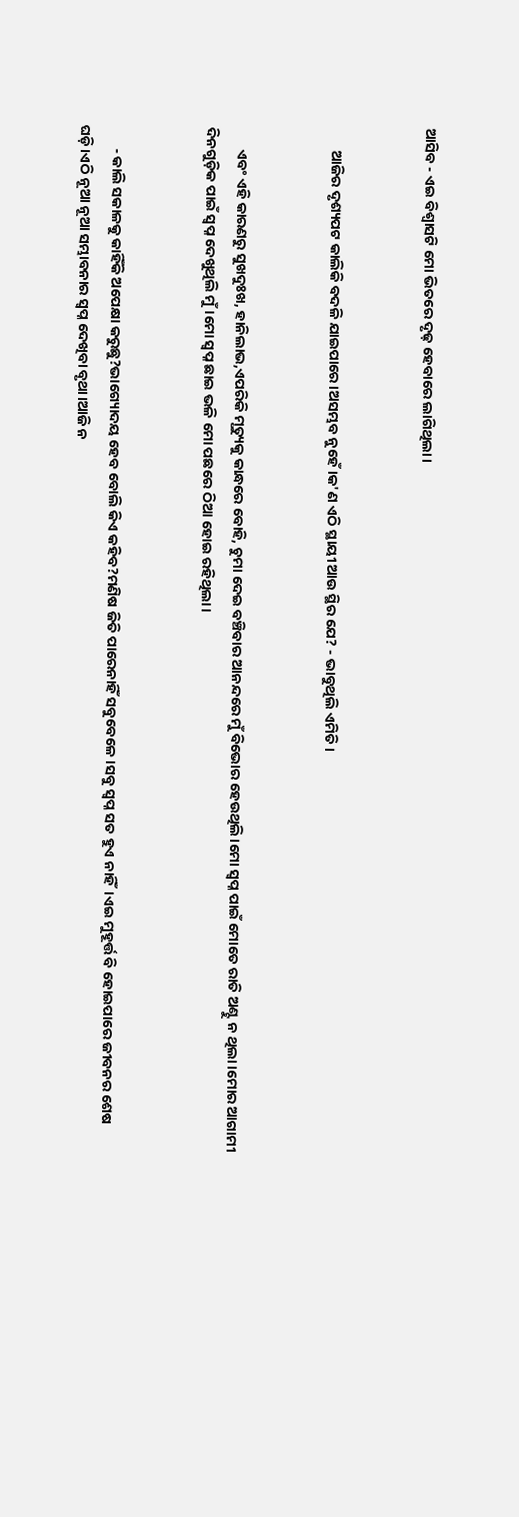ଆସିବ - ଏଇ ବିଶ୍ୱାସଟି ମୋ ଭିତରେ ଦୃଢ଼ ହେବାରେ ଲାଗିଥିଲା।


       ଆଜିର ଦୃଶ୍ୟପଟ କାଲିକି ବଦଳି ଯାଇପାରେ।ଅସମ୍ଭବ ନୁହେଁ।କ'ଣ ଏଠି ସ୍ଥାୟୀ ଆଉ ସ୍ଥିର ଯେ? - ଭାବୁଥିଲି ଏମିତି।


       ଏବଂ ଏହି କାରଣରୁ ସୁଖଦୁଃଖ, ହାନିଲାଭ,ଏପରିକି ମୃତ୍ୟୁକୁ କାନ୍ଧରେ ବୋହି, ଚୁମା ଦେଇ ବଞ୍ଚିବାର ଆନନ୍ଦରେ ମୁଁ ବିଭୋର ହେଉଥିଲି।ମୋ ସ୍ବପ୍ନ ପାଇଁ ମୋତେ ରାତି ଅଣ୍ଟୁ ନ ଥିଲା।ମୋର ଆଗାମୀ ଦିନଗୁଡ଼ିକ ପାଇଁ ସ୍ବପ୍ନ ଦେଖୁଥିଲି ମୁଁ।ମୋ ସ୍ବପ୍ନ ଛାଇ ଭଳି ମୋ ପଛରେ ଠିଆ ହୋଇ ରହିଥିଲା।


       - କାଲି ସକାଳକୁ କାହିଁକି ଅପେକ୍ଷା କରୁଛୁ?ଭାଗ୍ୟୋଦୟ ହେବ ବୋଲି କିଏ କହିବ?ମଣିଷ ଜିତି ପାରେନାହିଁ ସବୁବେଳେ।ସବୁ ସ୍ଵପ୍ନ ସତ ହୁଏ ନାହିଁ।ଏଇ ମୁହୂର୍ତ୍ତ ବି ହୋଇପାରେ ଜୀବନର ଶେଷ ଘଡ଼ି।ଏଠି ନୂଆ ନୂଆ ସମ୍ଭାବନାର ସ୍ବପ୍ନ ଦେଖିବା ବୃଥା।ଆଜି ନ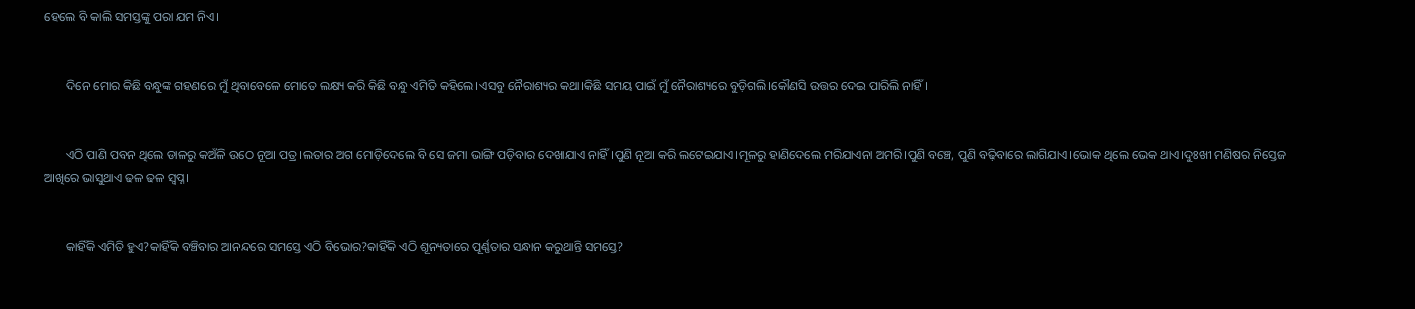ହେଲେ ବି କାଲି ସମସ୍ତଙ୍କୁ ପରା ଯମ ନିଏ।


       ଦିନେ ମୋର କିଛି ବନ୍ଧୁଙ୍କ ଗହଣରେ ମୁଁ ଥିବାବେଳେ ମୋତେ ଲକ୍ଷ୍ୟ କରି କିଛି ବନ୍ଧୁ ଏମିତି କହିଲେ।ଏସବୁ ନୈରାଶ୍ୟର କଥା।କିଛି ସମୟ ପାଇଁ ମୁଁ ନୈରାଶ୍ୟରେ ବୁଡ଼ିଗଲି।କୌଣସି ଉତ୍ତର ଦେଇ ପାରିଲି ନାହିଁ।


       ଏଠି ପାଣି ପବନ ଥିଲେ ଡାଳରୁ କଅଁଳି ଉଠେ ନୂଆ ପତ୍ର।ଲତାର ଅଗ ମୋଡ଼ିଦେଲେ ବି ସେ ଜମା ଭାଙ୍ଗି ପଡ଼ିବାର ଦେଖାଯାଏ ନାହିଁ।ପୁଣି ନୂଆ କରି ଲଟେଇଯାଏ।ମୂଳରୁ ହାଣିଦେଲେ ମରିଯାଏନା ଅମରି।ପୁଣି ବଞ୍ଚେ, ପୁଣି ବଢ଼ିବାରେ ଲାଗିଯାଏ।ଭୋକ ଥିଲେ ଭେକ ଥାଏ।ଦୁଃଖୀ ମଣିଷର ନିସ୍ତେଜ ଆଖିରେ ଭାସୁଥାଏ ଢଳ ଢଳ ସ୍ବପ୍ନ।


       କାହିଁକି ଏମିତି ହୁଏ?କାହିଁକି ବଞ୍ଚିବାର ଆନନ୍ଦରେ ସମସ୍ତେ ଏଠି ବିଭୋର?କାହିଁକି ଏଠି ଶୂନ୍ୟତାରେ ପୂର୍ଣ୍ଣତାର ସନ୍ଧାନ କରୁଥାନ୍ତି ସମସ୍ତେ?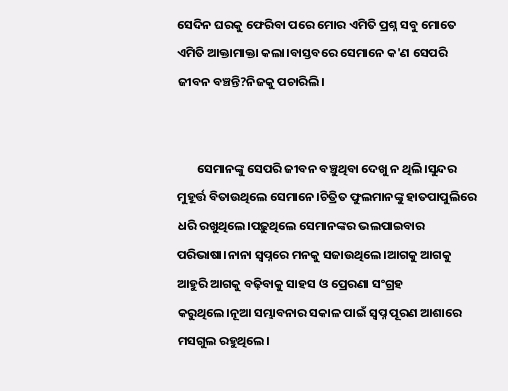ସେଦିନ ଘରକୁ ଫେରିବା ପରେ ମୋର ଏମିତି ପ୍ରଶ୍ନ ସବୁ ମୋତେ ଏମିତି ଆକ୍ତାମାକ୍ତା କଲା।ବାସ୍ତବରେ ସେମାନେ କ'ଣ ସେପରି ଜୀବନ ବଞ୍ଚନ୍ତି?ନିଜକୁ ପଚାରିଲି।


       ସେମାନଙ୍କୁ ସେପରି ଜୀବନ ବଞ୍ଚୁଥିବା ଦେଖୁ ନ ଥିଲି।ସୁନ୍ଦର ମୁହୂର୍ତ୍ତ ବିତାଉଥିଲେ ସେମାନେ।ଚିତ୍ରିତ ଫୁଲମାନଙ୍କୁ ହାତପାପୁଲିରେ ଧରି ରଖୁଥିଲେ।ପଢ଼ୁଥିଲେ ସେମାନଙ୍କର ଭଲପାଇବାର ପରିଭାଷା।ନାନା ସ୍ବପ୍ନରେ ମନକୁ ସଜାଉଥିଲେ।ଆଗକୁ ଆଗକୁ ଆହୁରି ଆଗକୁ ବଢ଼ିବାକୁ ସାହସ ଓ ପ୍ରେରଣା ସଂଗ୍ରହ କରୁଥିଲେ।ନୂଆ ସମ୍ଭାବନାର ସକାଳ ପାଇଁ ସ୍ବପ୍ନ ପୂରଣ ଆଶାରେ ମସଗୁଲ ରହୁଥିଲେ।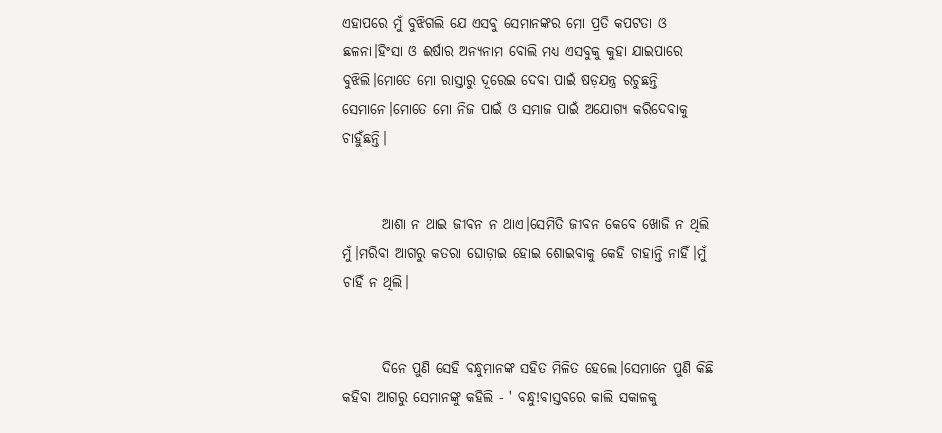ଏହାପରେ ମୁଁ ବୁଝିଗଲି ଯେ ଏସବୁ ସେମାନଙ୍କର ମୋ ପ୍ରତି କପଟତା ଓ ଛଳନା।ହିଂସା ଓ ଈର୍ଷାର ଅନ୍ୟନାମ ବୋଲି ମଧ୍ୟ ଏସବୁକୁ କୁହା ଯାଇପାରେ ବୁଝିଲି।ମୋତେ ମୋ ରାସ୍ତାରୁ ଦୂରେଇ ଦେବା ପାଇଁ ଷଡ଼ଯନ୍ତ୍ର ରଚୁଛନ୍ତି ସେମାନେ।ମୋତେ ମୋ ନିଜ ପାଇଁ ଓ ସମାଜ ପାଇଁ ଅଯୋଗ୍ୟ କରିଦେବାକୁ ଚାହୁଁଛନ୍ତି।


       ଆଶା ନ ଥାଇ ଜୀବନ ନ ଥାଏ।ସେମିତି ଜୀବନ କେବେ ଖୋଜି ନ ଥିଲି ମୁଁ।ମରିବା ଆଗରୁ କତରା ଘୋଡ଼ାଇ ହୋଇ ଶୋଇବାକୁ କେହି ଚାହାନ୍ତି ନାହିଁ।ମୁଁ ଚାହିଁ ନ ଥିଲି।


       ଦିନେ ପୁଣି ସେହି ବନ୍ଧୁମାନଙ୍କ ସହିତ ମିଳିତ ହେଲେ।ସେମାନେ ପୁଣି କିଛି କହିବା ଆଗରୁ ସେମାନଙ୍କୁ କହିଲି - ' ବନ୍ଧୁ!ବାସ୍ତବରେ କାଲି ସକାଳକୁ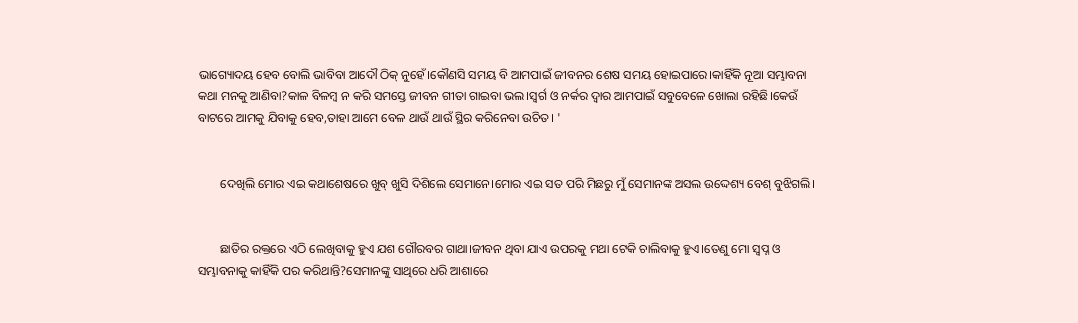ଭାଗ୍ୟୋଦୟ ହେବ ବୋଲି ଭାବିବା ଆଦୌ ଠିକ୍ ନୁହେଁ।କୌଣସି ସମୟ ବି ଆମପାଇଁ ଜୀବନର ଶେଷ ସମୟ ହୋଇପାରେ।କାହିଁକି ନୂଆ ସମ୍ଭାବନା କଥା ମନକୁ ଆଣିବା?କାଳ ବିଳମ୍ବ ନ କରି ସମସ୍ତେ ଜୀବନ ଗୀତା ଗାଇବା ଭଲ।ସ୍ବର୍ଗ ଓ ନର୍କର ଦ୍ବାର ଆମପାଇଁ ସବୁବେଳେ ଖୋଲା ରହିଛି।କେଉଁ ବାଟରେ ଆମକୁ ଯିବାକୁ ହେବ,ତାହା ଆମେ ବେଳ ଥାଉଁ ଥାଉଁ ସ୍ଥିର କରିନେବା ଉଚିତ। '


       ଦେଖିଲି ମୋର ଏଇ କଥାଶେଷରେ ଖୁବ୍ ଖୁସି ଦିଶିଲେ ସେମାନେ।ମୋର ଏଇ ସତ ପରି ମିଛରୁ ମୁଁ ସେମାନଙ୍କ ଅସଲ ଉଦ୍ଦେଶ୍ୟ ବେଶ୍ ବୁଝିଗଲି।


       ଛାତିର ରକ୍ତରେ ଏଠି ଲେଖିବାକୁ ହୁଏ ଯଶ ଗୌରବର ଗାଥା।ଜୀବନ ଥିବା ଯାଏ ଉପରକୁ ମଥା ଟେକି ଚାଲିବାକୁ ହୁଏ।ତେଣୁ ମୋ ସ୍ବପ୍ନ ଓ ସମ୍ଭାବନାକୁ କାହିଁକି ପର କରିଥାନ୍ତି?ସେମାନଙ୍କୁ ସାଥିରେ ଧରି ଆଶାରେ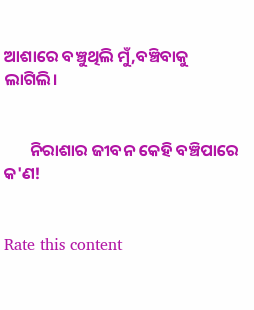ଆଶାରେ ବଞ୍ଚୁଥିଲି ମୁଁ,ବଞ୍ଚିବାକୁ ଲାଗିଲି।


       ନିରାଶାର ଜୀବନ କେହି ବଞ୍ଚିପାରେ କ'ଣ!


Rate this content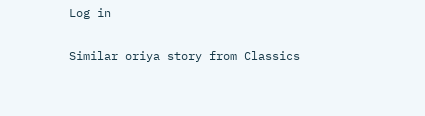Log in

Similar oriya story from Classics